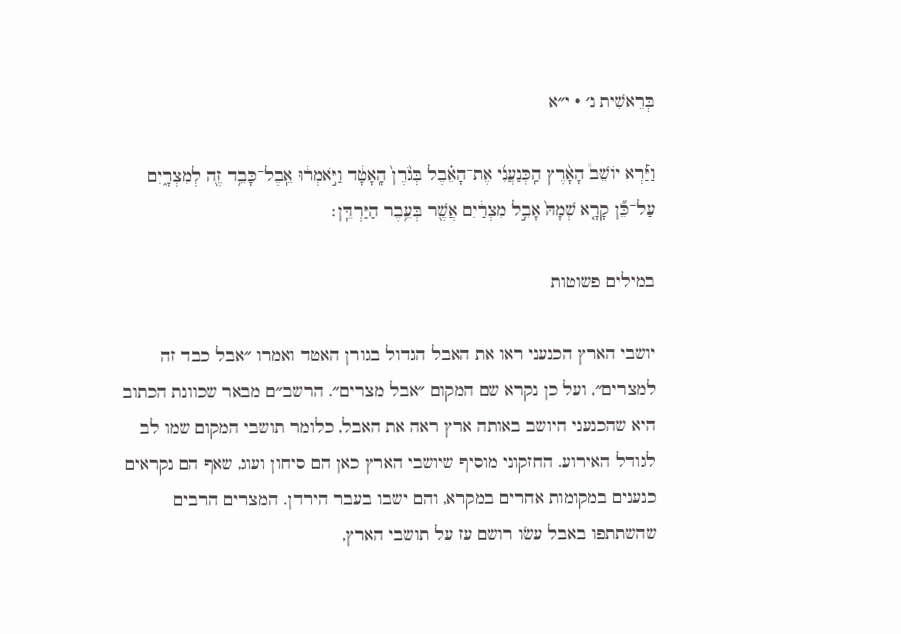בְּרֵאשִׁית נ׳ · י״א

וַיַּ֡רְא יוֹשֵׁב֩ הָאָ֨רֶץ הַֽכְּנַעֲנִ֜י אֶת־הָאֵ֗בֶל בְּגֹ֙רֶן֙ הָֽאָטָ֔ד וַיֹּ֣אמְר֔וּ אֵֽבֶל־כָּבֵ֥ד זֶ֖ה לְמִצְרָ֑יִם עַל־כֵּ֞ן קָרָ֤א שְׁמָהּ֙ אָבֵ֣ל מִצְרַ֔יִם אֲשֶׁ֖ר בְּעֵ֥בֶר הַיַּרְדֵּֽן׃

במילים פשוטות

יושבי הארץ הכנעני ראו את האבל הגדול בגורן האטד ואמרו ״אבל כבד זה למצרים״, ועל כן נקרא שם המקום ״אבל מצרים״. הרשב״ם מבאר שכוונת הכתוב היא שהכנעני היושב באותה ארץ ראה את האבל, כלומר תושבי המקום שמו לב לגודל האירוע. החזקוני מוסיף שיושבי הארץ כאן הם סיחון ועוג, שאף הם נקראים כנענים במקומות אחרים במקרא, והם ישבו בעבר הירדן. המצרים הרבים שהשתתפו באבל עשׂו רושם עז על תושבי הארץ,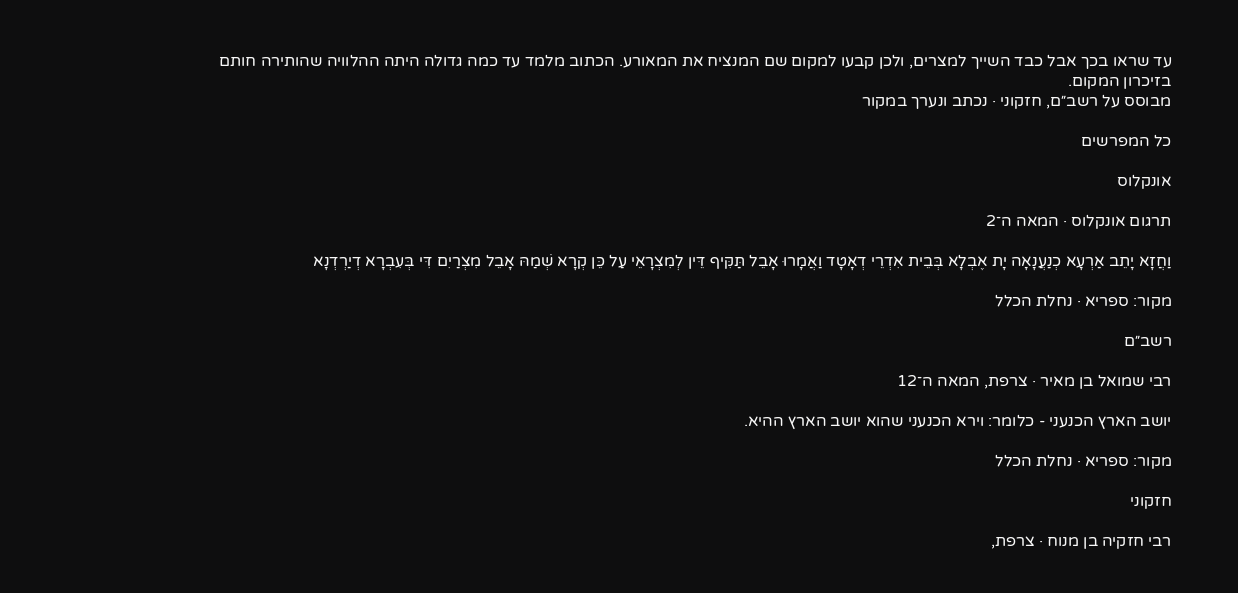עד שראו בכך אבל כבד השייך למצרים, ולכן קבעו למקום שם המנציח את המאורע. הכתוב מלמד עד כמה גדולה היתה ההלוויה שהותירה חותם בזיכרון המקום.
מבוסס על רשב״ם, חזקוני · נכתב ונערך במקור

כל המפרשים

אונקלוס

תרגום אונקלוס · המאה ה־2

וַחֲזָא יָתֵב אַרְעָא כְנַעֲנָאָה יָת אֶבְלָא בְּבֵית אִדְרֵי דְאָטָד וַאֲמָרוּ אָבֵל תַּקִּיף דֵּין לְמִצְרָאֵי עַל כֵּן קְרָא שְׁמַהּ אָבֵל מִצְרַיִם דִּי בְּעִבְרָא דְיַרְדְנָא

מקור: ספריא · נחלת הכלל

רשב״ם

רבי שמואל בן מאיר · צרפת, המאה ה־12

יושב הארץ הכנעני - כלומר: וירא הכנעני שהוא יושב הארץ ההיא.

מקור: ספריא · נחלת הכלל

חזקוני

רבי חזקיה בן מנוח · צרפת,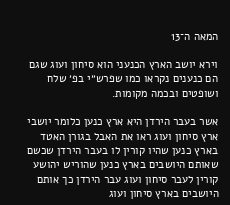המאה ה־13

וירא יושב הארץ הכנעני הוא סיחון ועוג שגם הם כנענים נקראו כמו שפרש״י בפ׳ שלח ושופטים ובכמה מקומות.

אשר בעבר הירדן היא ארץ כנען כלומר יושבי ארץ סיחון ועוג ראו את האבל בגורן האטד בארץ כנען שהיו קורין לו בעבר הירדן שכשם שאותם היושבים בארץ כנען שהוריש יהושע קורין לעבר סיחון ועוג עבר הירדן כך אותם היושבים בארץ סיחון ועוג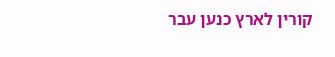קורין לארץ כנען עבר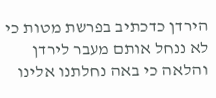הירדן כדכתיב בפרשת מטות כי לא ננחל אותם מעבר לירדן והלאה כי באה נחלתנו אלינו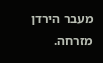מעבר הירדן מזרחה.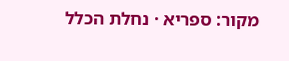מקור: ספריא · נחלת הכלל